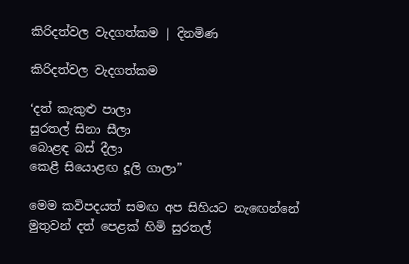කිරිදත්වල වැදගත්කම | දිනමිණ

කිරිදත්වල වැදගත්කම

‘දත් කැකුළු පාලා
සුරතල් සිනා සීලා
බොළඳ බස් දීලා
කෙළී සියොළඟ දූලි ගාලා”

මෙම කවිපදයත් සමඟ අප සිහියට නැ‍ඟෙන්නේ මුතුවන් දත් පෙළක් හිමි සුරතල්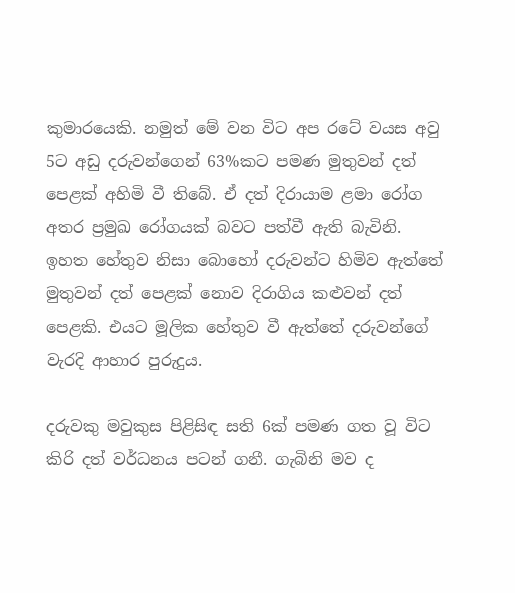කුමාර‍යෙකි. නමුත් මේ වන විට අප රටේ වයස අවු 5ට අඩු දරුවන්ගෙන් 63%කට පමණ මුතුවන් දත් පෙළක් අහිමි වී තිබේ. ඒ දත් දිරායාම ළමා රෝග අතර ප්‍රමුඛ රෝගයක් බවට පත්වී ඇති බැවිනි. ඉහත හේතුව නිසා බොහෝ දරුවන්ට හිමිව ඇත්තේ මුතුවන් දත් පෙළක් නොව දිරාගිය කළුවන් දත් පෙළකි. එයට මූලික හේතුව වී ඇත්තේ දරුවන්ගේ වැරදි ආහාර පුරුදුය.

දරුවකු මවුකුස පිළිසිඳ සති 6ක් පමණ ගත වූ විට කිරි දත් වර්ධනය පටන් ගනී. ගැබිනි මව ද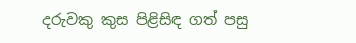දරුවකු කුස පිළිසිඳ ගත් පසු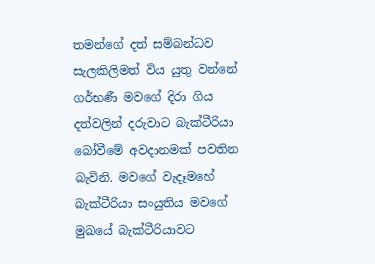තමන්ගේ දත් සම්බන්ධව සැලකිලිමත් විය යුතු වන්නේ ගර්භණී මවගේ දිරා ගිය දත්වලින් දරුවාට බැක්ටීරියා බෝවීමේ අවදානමක් පවතින බැවිනි. මවගේ වැදෑමහේ බැක්ටීරියා සංයුතිය මවගේ මුඛයේ බැක්ටීරියාවට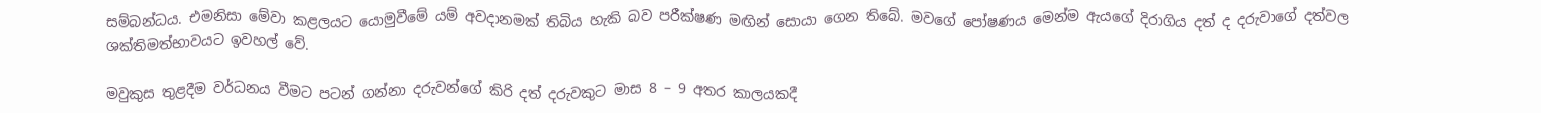සම්බන්ධය. එමනිසා මේවා කළලයට යොමුවීමේ යම් අවදානමක් තිබිය හැකි බව පරීක්ෂණ මඟින් සොයා ගෙන තිබේ. මවගේ පෝෂණය මෙන්ම ඇයගේ දිරාගිය දත් ද දරුවාගේ දත්වල ශක්තිමත්භාවයට ඉවහල් වේ.

මවුකුස තුළදීම වර්ධනය වීමට පටන් ගන්නා දරුවන්ගේ කිරි දත් දරුවකුට මාස 8 – 9 අතර කාලයකදී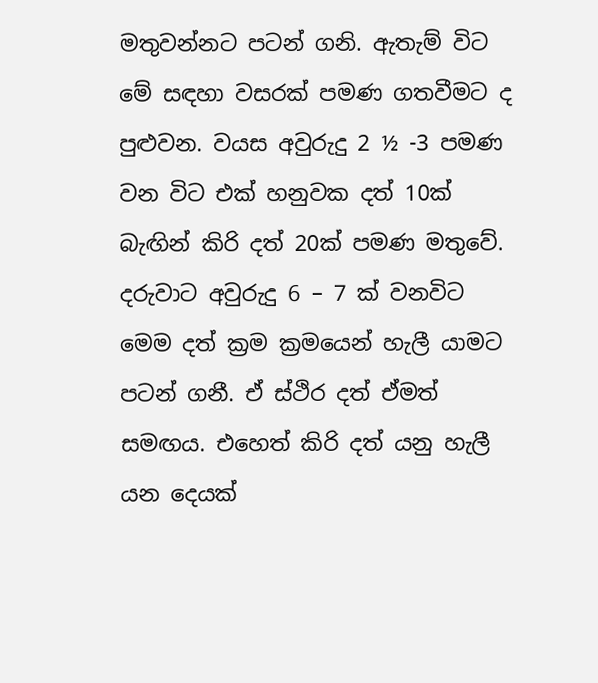මතුවන්නට පටන් ගනි. ඇතැම් විට මේ සඳහා වසරක් පමණ ගතවීමට ද පුළුවන. වයස අවුරුදු 2 ½ -3 පමණ වන විට එක් හනුවක දත් 10ක් බැඟින් කිරි දත් 20ක් පමණ මතුවේ. දරුවාට අවුරුදු 6 – 7 ක් වනවිට මෙම දත් ක්‍රම ක්‍රමයෙන් හැලී යාමට පටන් ගනී. ඒ ස්ථිර දත් ඒමත් සමඟය. එහෙත් කිරි දත් යනු හැලී යන දෙයක්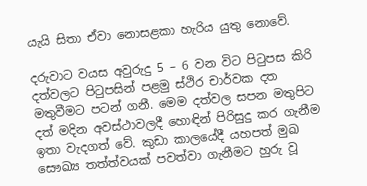යැයි සිතා ඒවා නොසළකා හැරිය යුතු නොවේ.

දරුවාට වයස අවුරුදු 5 – 6 වන විට පිටුපස කිරි දත්වලට පිටුපසින් පළමු ස්ථිර චාර්වක දත මතුවීමට පටන් ගනී. මෙම දත්වල සපන මතුපිට දත් මදින අවස්ථාවලදී හොඳින් පිරිසුදු කර ගැනීම ඉතා වැදගත් වේ. කුඩා කාලයේදී යහපත් මුඛ සෞඛ්‍ය තත්ත්වයක් පවත්වා ගැනීමට හුරු වූ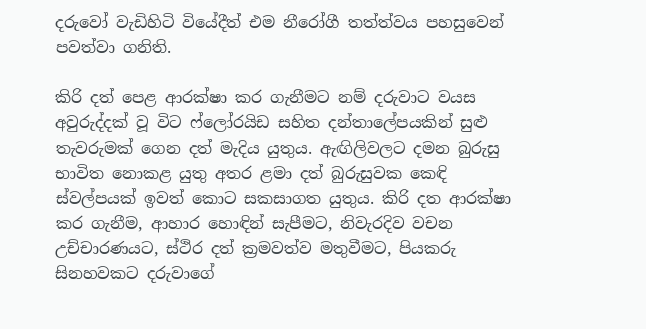දරුවෝ වැඩිහිටි වියේදීත් එම නීරෝගී තත්ත්වය පහසුවෙන් පවත්වා ගනිති.

කිරි දත් පෙළ ආරක්ෂා කර ගැනීමට නම් දරුවාට වයස අවුරුද්දක් වූ විට ෆ්ලෝරයිඩ සහිත දන්තාලේපයකින් සුළු තැවරුමක් ගෙන දත් මැදිය යුතුය. ඇඟිලිවලට දමන බුරුසු භාවිත නොකළ යුතු අතර ළමා දත් බුරුසුවක කෙඳි ස්වල්පයක් ඉවත් කොට සකසාගත යුතුය. කිරි දත ආරක්ෂා කර ගැනීම, ආහාර හොඳින් සැපීමට, නිවැරදිව වචන උච්චාරණයට, ස්ථිර දත් ක්‍රමවත්ව මතුවීමට, පියකරු සිනහවකට දරුවාගේ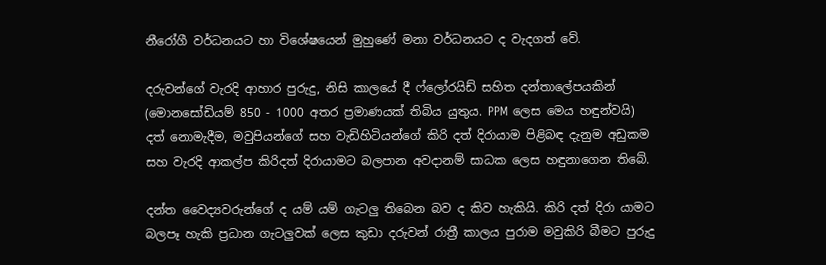නීරෝගී වර්ධනයට හා විශේෂයෙන් මුහුණේ මනා වර්ධනයට ද වැදගත් වේ.

දරුවන්ගේ වැරදි ආහාර පුරුදු, නිසි කාලයේ දී ෆ්ලෝරයිඩ් සහිත දන්තාලේපයකින් (මොනසෝඩියම් 850 - 1000 අතර ප්‍රමාණයක් තිබිය යුතුය. PPM ලෙස මෙය හඳුන්වයි) දත් නොමැදීම, මවුපියන්ගේ සහ වැඩිහිටියන්ගේ කිරි දත් දිරායාම පිළිබඳ දැනුම අඩුකම සහ වැරදි ආකල්ප කිරිදත් දිරායාමට බලපාන අවදානම් සාධක ලෙස හඳුනාගෙන තිබේ.

දන්ත වෛද්‍යවරුන්ගේ ද යම් යම් ගැටලු තිබෙන බව ද කිව හැකියි. කිරි දත් දිරා යාමට බලපෑ හැකි ප්‍රධාන ගැටලුවක් ලෙස කුඩා දරුවන් රාත්‍රී කාලය පුරාම මවුකිරි බීමට පුරුදු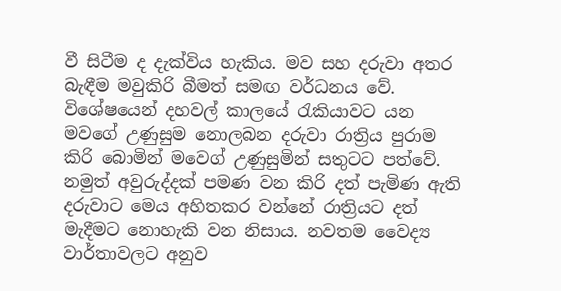වී සිටීම ද දැක්විය හැකිය. මව සහ දරුවා අතර බැඳීම මවුකිරි බීමත් සමඟ වර්ධනය වේ. විශේෂයෙන් දහවල් කාලයේ රැකියාවට යන මවගේ උණුසුම නොලබන දරුවා රාත්‍රිය පුරාම කිරි බොමින් මව‍ෙග් උණුසුමින් සතුටට පත්වේ. නමුත් අවුරුද්දක් පමණ වන කිරි දත් පැමිණ ඇති දරුවාට මෙය අහිතකර වන්නේ රාත්‍රියට දත් මැදීමට නොහැකි වන නිසාය. නවතම වෛද්‍ය වාර්තාවලට අනුව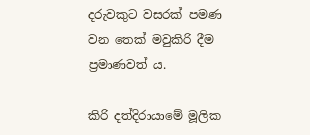දරුවකුට වසරක් පමණ වන තෙක් මවුකිරි දීම ප්‍රමාණවත් ය.

කිරි දත්දිරායාමේ මූලික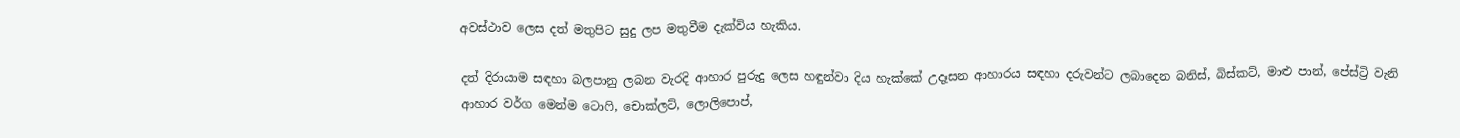අවස්ථාව ලෙස දත් මතුපිට සුදු ලප මතුවීම දැක්විය හැකිය.

දත් දිරායාම සඳහා බලපානු ලබන වැරදි ආහාර පුරුදු ලෙස හඳුන්වා දිය හැක්කේ උදෑසන ආහාරය සඳහා දරුවන්ට ලබාදෙන බනිස්, බිස්කට්, මාළු පාන්, පේස්ට්‍රි වැනි ආහාර වර්ග මෙන්ම ටොෆි, චොක්ලට්, ලොලිපොප්,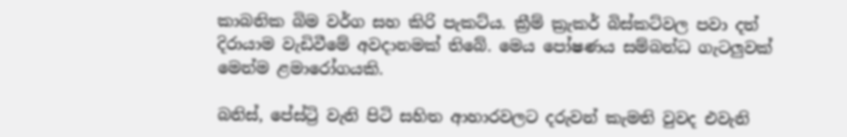කාබනික බිම වර්ග සහ කිරි පැකට්ය. ක්‍රීම් ක්‍රැකර් බිස්කට්වල පවා දත් දිරායාම වැඩිවී‍මේ අවදානමක් තිබේ. මෙය පෝෂණය සම්බන්ධ ගැටලුවක් මෙන්ම ළමාරෝගයකි.

බනිස්, පේස්ට්‍රි වැනි පිටි සහිත ආහාරවලට දරුවන් කැමති වුවද එවැනි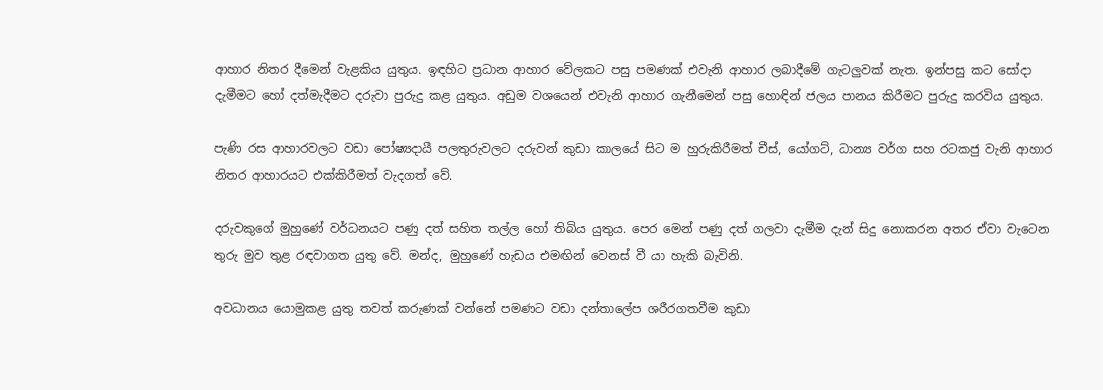ආහාර නිතර දීමෙන් වැළකිය යුතුය. ඉඳහිට ප්‍රධාන ආහාර වේලකට පසු පමණක් එවැනි ආහාර ලබාදීමේ ගැටලුවක් නැත. ඉන්පසු කට සෝදා දැමීමට හෝ දත්මැදීමට දරුවා පුරුදු කළ යුතුය. අඩුම වශයෙන් එවැනි ආහාර ගැනීමෙන් පසු හොඳින් ජලය පානය කිරීමට පුරුදු කරවිය යුතුය.

පැණි රස ආහාරවලට වඩා පෝෂ්‍යදායී පලතුරුවලට දරුවන් කුඩා කාලයේ සිට ම හුරුකිරීමත් චීස්, යෝගට්, ධාන්‍ය වර්ග සහ රටකජු වැනි ආහාර නිතර ආහාරයට එක්කිරීමත් වැදගත් වේ.

දරුවකුගේ මුහුණේ වර්ධනයට පණු දත් සහිත තල්ල හෝ තිබිය යුතුය. පෙර මෙන් පණු දත් ගලවා දැමීම දැන් සිදු නොකරන අතර ඒවා වැ‍ටෙන තුරු මුව තුළ රඳවාගත යුතු වේ. මන්ද, මුහුණේ හැඩය එමඟින් වෙනස් වී යා හැකි බැවිනි.

අවධානය යොමුකළ යුතු තවත් කරුණක් වන්නේ පමණට වඩා දන්තාලේප ශරීරගතවීම කුඩා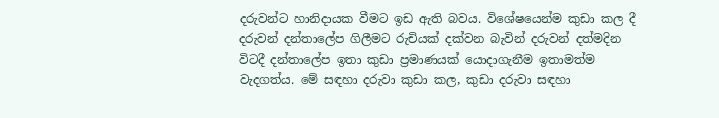දරුවන්ට හානිදායක වීමට ඉඩ ඇති බවය. විශේෂයෙන්ම කුඩා කල දී දරුවන් දන්තාලේප ගිලීමට රුචියක් දක්වන බැවින් දරුවන් දත්මදින විටදී දන්තාලේප ඉතා කුඩා ප්‍රමාණයක් යොදාගැනීම ඉතාමත්ම වැදගත්ය. මේ සඳහා දරුවා කුඩා කල, කුඩා දරුවා සඳහා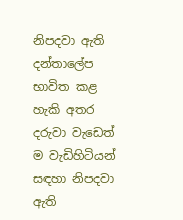නිපදවා ඇති දන්තාලේප භාවිත කළ හැකි අතර දරුවා වැඩෙත් ම වැඩිහිටියන් සඳහා නිපදවා ඇති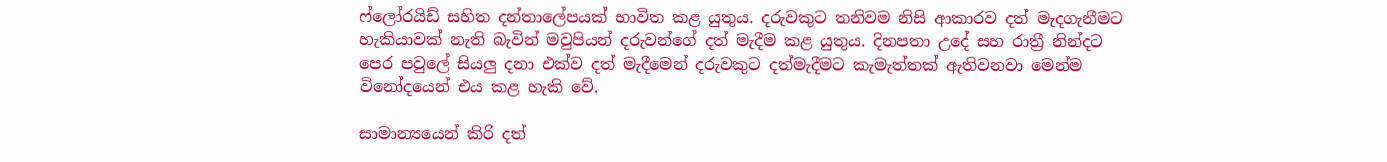ෆ්ලෝරයිඩ් සහිත දන්තාලේපයක් භාවිත කළ යුතුය. දරුවකුට තනිවම නිසි ආකාරව දත් මැදගැනීමට හැකියාවක් නැති බැවින් මවුපියන් දරුවන්ගේ දත් මැදීම කළ යුතුය. දිනපතා උ‍දේ සහ රාත්‍රී නින්දට පෙර පවුලේ සියලු දනා එක්ව දත් මැදීමෙන් දරුවකුට දත්මැදීමට කැමැත්තක් ඇතිවනවා මෙන්ම විනෝදයෙන් එය කළ හැකි වේ.

සාමාන්‍යයෙන් කිරි දත්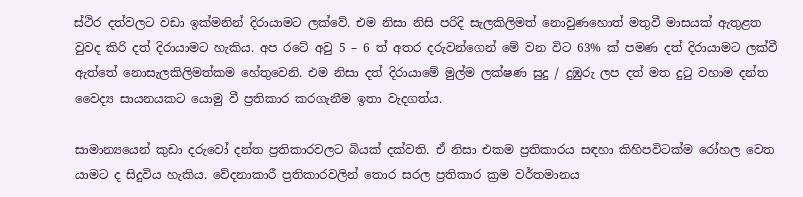ස්ථිර දත්වලට වඩා ඉක්මනින් දිරායාමට ලක්වේ. එම නිසා නිසි පරිදි සැලකිලිමත් නොවුණහොත් මතුවී මාසයක් ඇතුළත වුවද කිරි දත් දිරායාමට හැකිය. අප රටේ අවු 5 – 6 ත් අතර දරුවන්ගෙන් මේ වන විට 63% ක් පමණ දත් දිරායාමට ලක්වී ඇත්තේ නොසැලකිලිමත්කම හේතුවෙනි. එම නිසා දත් දිරායාමේ මුල්ම ලක්ෂණ සුදු / දුඹුරු ලප දත් මත දුටු වහාම දන්ත වෛද්‍ය සායනයකට යොමු වී ප්‍රතිකාර කරගැනීම ඉතා වැදගත්ය.

සාමාන්‍යයෙන් කුඩා දරුවෝ දන්ත ප්‍රතිකාරවලට බියක් දක්වති. ඒ නිසා එකම ප්‍රතිකාරය සඳහා කිහිපවිටක්ම රෝහල වෙත යාමට ද සිදුවිය හැකිය. වේදනාකාරී ප්‍රතිකාරවලින් තොර සරල ප්‍රතිකාර ක්‍රම වර්තමානය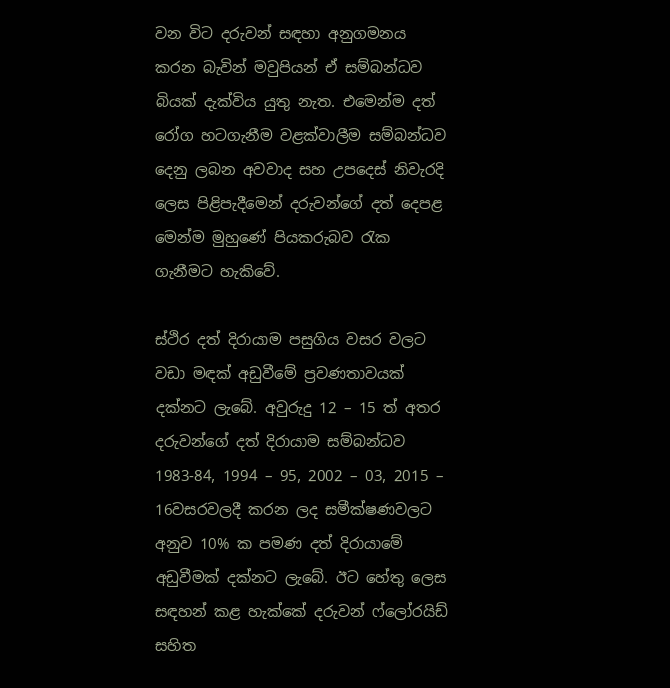වන විට දරුවන් සඳහා අනුගමනය කරන බැවින් මවුපියන් ඒ සම්බන්ධව බියක් දැක්විය යුතු නැත. එමෙන්ම දත් රෝග හටගැනීම වළක්වාලීම සම්බන්ධව දෙනු ලබන අවවාද සහ උපදෙස් නිවැරදි ලෙස පිළිපැදී‍මෙන් දරුවන්ගේ දත් දෙපළ මෙන්ම මුහුණේ පියකරුබව රැක ගැනීමට හැකිවේ.

ස්ථිර දත් දිරායාම පසුගිය වසර වලට වඩා මඳක් අඩුවීමේ ප්‍රවණතාවයක් දක්නට ලැබේ. අවුරුදු 12 – 15 ත් අතර දරුවන්ගේ දත් දිරායාම සම්බන්ධව 1983-84, 1994 – 95, 2002 – 03, 2015 – 16වසරවලදී කරන ලද සමීක්ෂණවලට අනුව 10% ක පමණ දත් දිරායාමේ අඩුවීමක් දක්නට ලැබේ. ඊට හේතු ලෙස සඳහන් කළ හැක්කේ දරුවන් ෆ්ලෝරයිඩ් සහිත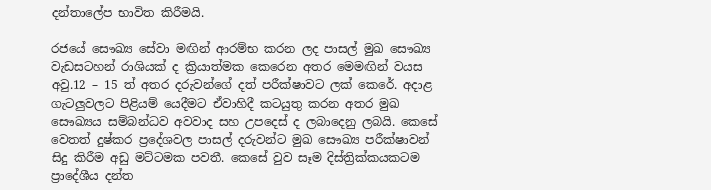දන්තාලේප භාවිත කිරීමයි.

රජයේ සෞඛ්‍ය සේවා මඟින් ආරම්භ කරන ලද පාසල් මුඛ සෞඛ්‍ය වැඩසටහන් රාශියක් ද ක්‍රියාත්මක කෙරෙන අතර මෙමඟින් වයස අවු.12 – 15 ත් අතර දරුවන්ගේ දත් පරීක්ෂාවට ලක් කෙරේ. අදාළ ගැටලුවලට පිළියම් යෙදීමට ඒවාහිදී කටයුතු කරන අතර මුඛ සෞඛ්‍යය සම්බන්ධව අවවාද සහ උපදෙස් ද ලබාදෙනු ලබයි. කෙසේ වෙතත් දුෂ්කර ප්‍රදේශවල පාසල් දරුවන්ට මුඛ සෞඛ්‍ය පරීක්ෂාවන් සිදු කිරීම අඩු මට්ටමක පවතී. කෙසේ වුව සෑම දිස්ත්‍රික්කයකටම ප්‍රාදේශීය දන්ත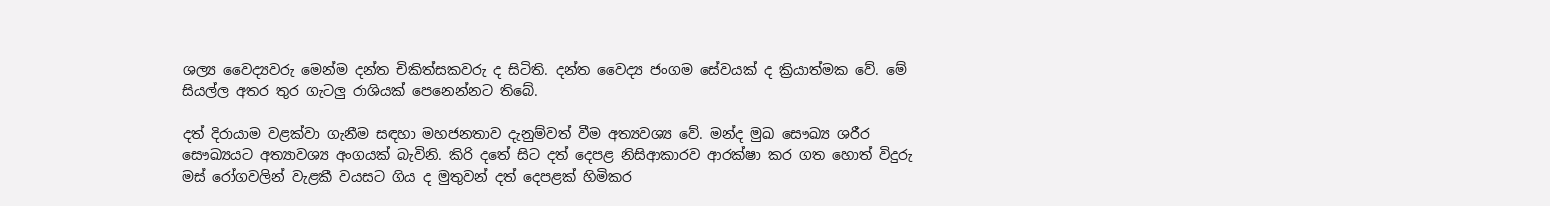ශල්‍ය වෛද්‍යවරු මෙන්ම දන්ත චිකිත්සකවරු ද සිටිති. දන්ත වෛද්‍ය ජංගම සේවයක් ද ක්‍රියාත්මක වේ. මේ සියල්ල අතර තුර ගැටලු රාශියක් පෙනෙන්නට තිබේ.

දත් දිරායාම වළක්වා ගැනීම සඳහා මහජනතාව දැනුම්වත් වීම අත්‍යවශ්‍ය වේ. මන්ද මුඛ සෞඛ්‍ය ශරීර සෞඛ්‍යයට අත්‍යාවශ්‍ය අංගයක් බැවිනි. කිරි දතේ සිට දත් දෙපළ නිසිආකාරව ආරක්ෂා කර ගත හොත් විදුරු මස් රෝගවලින් වැළකී වයසට ගිය ද මුතුවන් දත් දෙපළක් හිමිකර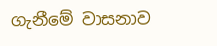ගැනීමේ වාසනාව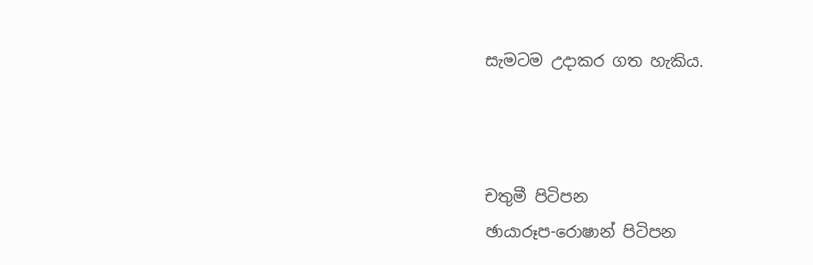සැමටම උදාකර ගත හැකිය.



චතුමී පිටිපන
ඡායාරූප-රොෂාන් පිටිපන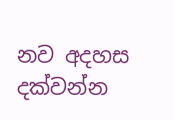නව අදහස දක්වන්න